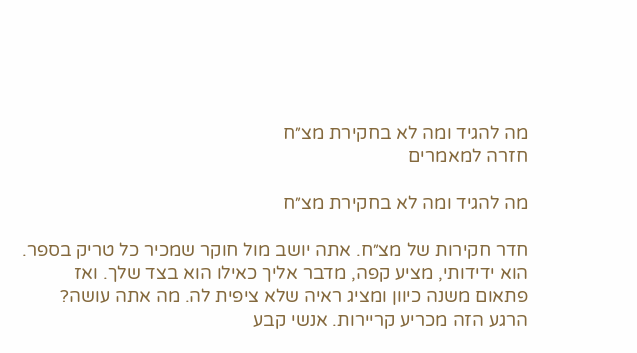מה להגיד ומה לא בחקירת מצ״ח
חזרה למאמרים

מה להגיד ומה לא בחקירת מצ״ח

חדר חקירות של מצ״ח. אתה יושב מול חוקר שמכיר כל טריק בספר. הוא ידידותי, מציע קפה, מדבר אליך כאילו הוא בצד שלך. ואז פתאום משנה כיוון ומציג ראיה שלא ציפית לה. מה אתה עושה? הרגע הזה מכריע קריירות. אנשי קבע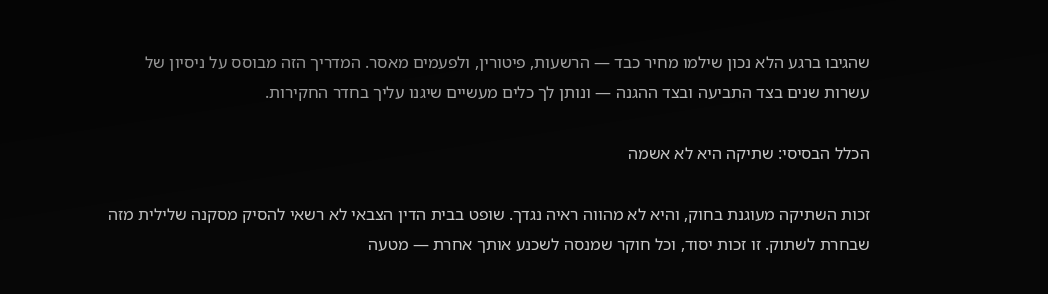שהגיבו ברגע הלא נכון שילמו מחיר כבד — הרשעות, פיטורין, ולפעמים מאסר. המדריך הזה מבוסס על ניסיון של עשרות שנים בצד התביעה ובצד ההגנה — ונותן לך כלים מעשיים שיגנו עליך בחדר החקירות.

הכלל הבסיסי: שתיקה היא לא אשמה

זכות השתיקה מעוגנת בחוק, והיא לא מהווה ראיה נגדך. שופט בבית הדין הצבאי לא רשאי להסיק מסקנה שלילית מזה שבחרת לשתוק. זו זכות יסוד, וכל חוקר שמנסה לשכנע אותך אחרת — מטעה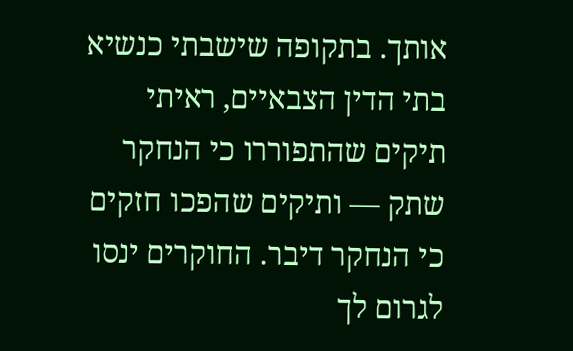אותך. בתקופה שישבתי כנשיא בתי הדין הצבאיים, ראיתי תיקים שהתפוררו כי הנחקר שתק — ותיקים שהפכו חזקים כי הנחקר דיבר. החוקרים ינסו לגרום לך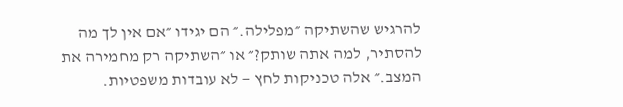להרגיש שהשתיקה ״מפלילה.״ הם יגידו ״אם אין לך מה להסתיר, למה אתה שותק?״ או ״השתיקה רק מחמירה את המצב.״ אלה טכניקות לחץ — לא עובדות משפטיות.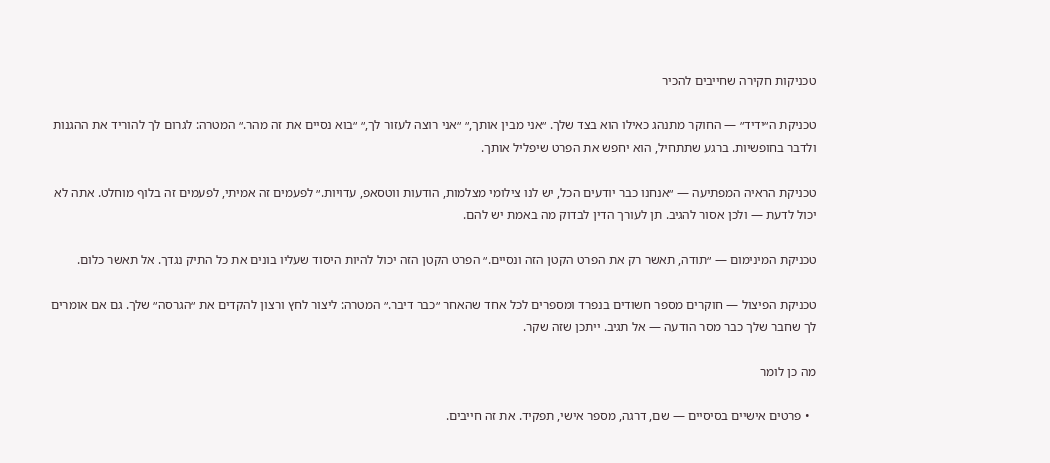טכניקות חקירה שחייבים להכיר

טכניקת ה״ידיד״ — החוקר מתנהג כאילו הוא בצד שלך. ״אני מבין אותך,״ ״אני רוצה לעזור לך,״ ״בוא נסיים את זה מהר.״ המטרה: לגרום לך להוריד את ההגנות ולדבר בחופשיות. ברגע שתתחיל, הוא יחפש את הפרט שיפליל אותך.

טכניקת הראיה המפתיעה — ״אנחנו כבר יודעים הכל, יש לנו צילומי מצלמות, הודעות ווטסאפ, עדויות.״ לפעמים זה אמיתי, לפעמים זה בלוף מוחלט. אתה לא יכול לדעת — ולכן אסור להגיב. תן לעורך הדין לבדוק מה באמת יש להם.

טכניקת המינימום — ״תודה, תאשר רק את הפרט הקטן הזה ונסיים.״ הפרט הקטן הזה יכול להיות היסוד שעליו בונים את כל התיק נגדך. אל תאשר כלום.

טכניקת הפיצול — חוקרים מספר חשודים בנפרד ומספרים לכל אחד שהאחר ״כבר דיבר.״ המטרה: ליצור לחץ ורצון להקדים את ״הגרסה״ שלך. גם אם אומרים לך שחבר שלך כבר מסר הודעה — אל תגיב. ייתכן שזה שקר.

מה כן לומר

  • פרטים אישיים בסיסיים — שם, דרגה, מספר אישי, תפקיד. את זה חייבים.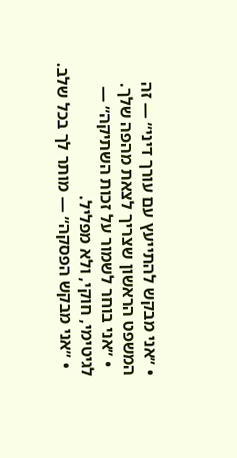• ״אני מבקש להתייעץ עם עורך דיני״ — זה המשפט הראשון שצריך לצאת מהפה שלך.
  • ״אני בוחר לשמור על זכות השתיקה״ — לגיטימי, חוקי, ולא מפליל.
  • ״אני מבקש הפסקה״ — מותר לך בכל שלב.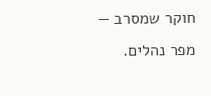חוקר שמסרב — מפר נהלים.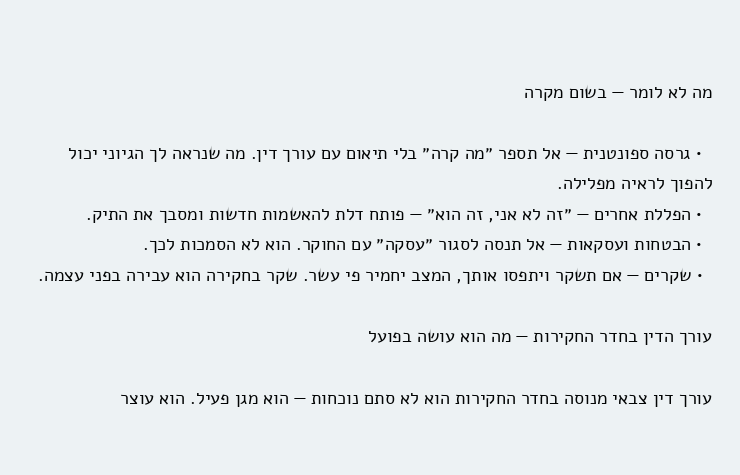מה לא לומר — בשום מקרה

  • גרסה ספונטנית — אל תספר ״מה קרה״ בלי תיאום עם עורך דין. מה שנראה לך הגיוני יכול להפוך לראיה מפלילה.
  • הפללת אחרים — ״זה לא אני, זה הוא״ — פותח דלת להאשמות חדשות ומסבך את התיק.
  • הבטחות ועסקאות — אל תנסה לסגור ״עסקה״ עם החוקר. הוא לא הסמכות לכך.
  • שקרים — אם תשקר ויתפסו אותך, המצב יחמיר פי עשר. שקר בחקירה הוא עבירה בפני עצמה.

עורך הדין בחדר החקירות — מה הוא עושה בפועל

עורך דין צבאי מנוסה בחדר החקירות הוא לא סתם נוכחות — הוא מגן פעיל. הוא עוצר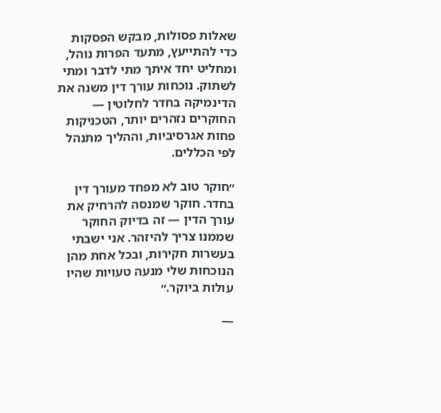שאלות פסולות, מבקש הפסקות כדי להתייעץ, מתעד הפרות נוהל, ומחליט יחד איתך מתי לדבר ומתי לשתוק. נוכחות עורך דין משנה את הדינמיקה בחדר לחלוטין — החוקרים נזהרים יותר, הטכניקות פחות אגרסיביות, וההליך מתנהל לפי הכללים.

״חוקר טוב לא מפחד מעורך דין בחדר. חוקר שמנסה להרחיק את עורך הדין — זה בדיוק החוקר שממנו צריך להיזהר. אני ישבתי בעשרות חקירות, ובכל אחת מהן הנוכחות שלי מנעה טעויות שהיו עולות ביוקר.״

—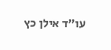עו״ד אילן כץ